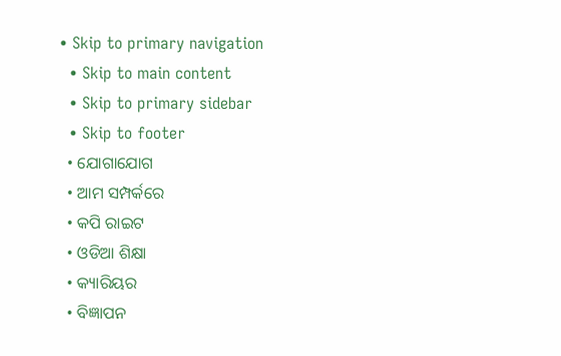• Skip to primary navigation
  • Skip to main content
  • Skip to primary sidebar
  • Skip to footer
  • ଯୋଗାଯୋଗ
  • ଆମ ସମ୍ପର୍କରେ
  • କପି ରାଇଟ
  • ଓଡିଆ ଶିକ୍ଷା
  • କ୍ୟାରିୟର
  • ବିଜ୍ଞାପନ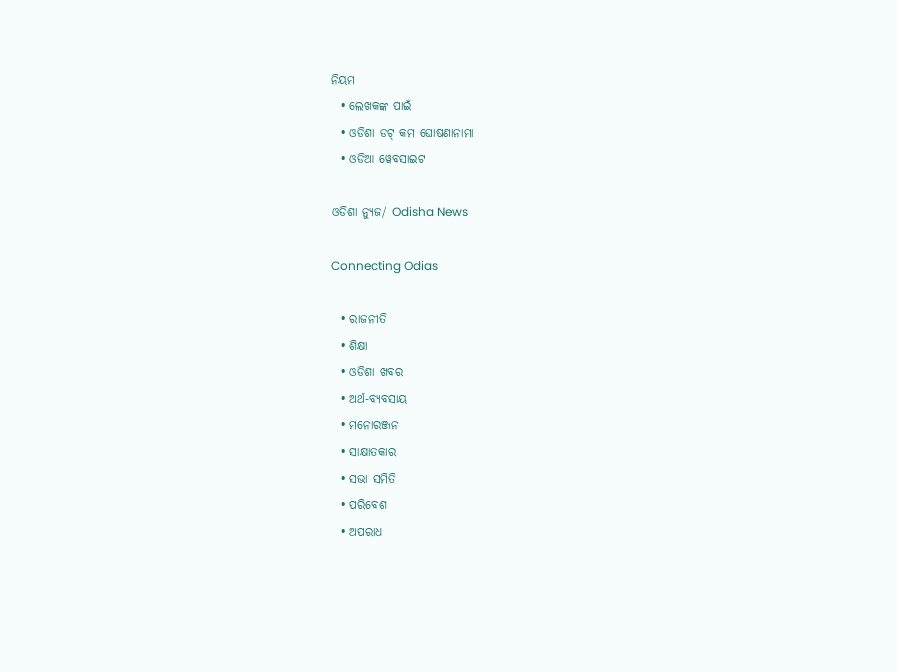ନିୟମ
  • ଲେଖକଙ୍କ ପାଇଁ
  • ଓଡିଶା ଡଟ୍ କମ ଘୋଷଣାନାମା
  • ଓଡିଆ ୱେବସାଇଟ

ଓଡିଶା ନ୍ୟୁଜ/ Odisha News

Connecting Odias

  • ରାଜନୀତି
  • ଶିକ୍ଷା
  • ଓଡିଶା ଖବର
  • ଅର୍ଥ-ବ୍ୟବସାୟ
  • ମନୋରଞ୍ଜନ
  • ସାକ୍ଷାତକାର
  • ସଭା ସମିତି
  • ପରିବେଶ
  • ଅପରାଧ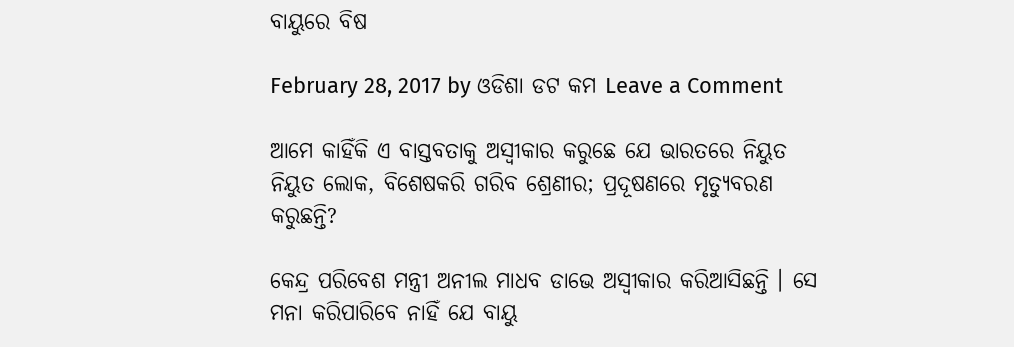ବାୟୁରେ ବିଷ

February 28, 2017 by ଓଡିଶା ଡଟ କମ Leave a Comment

ଆମେ କାହିଁକି ଏ ବାସ୍ତବତାକୁ ଅସ୍ୱୀକାର କରୁଛେ ଯେ ଭାରତରେ ନିୟୁତ ନିୟୁତ ଲୋକ, ବିଶେଷକରି ଗରିବ ଶ୍ରେଣୀର; ପ୍ରଦୂଷଣରେ ମୃତ୍ୟୁବରଣ କରୁଛନ୍ତି?

କେନ୍ଦ୍ର ପରିବେଶ ମନ୍ତ୍ରୀ ଅନୀଲ ମାଧବ ଡାଭେ ଅସ୍ୱୀକାର କରିଆସିଛନ୍ତି । ସେ ମନା କରିପାରିବେ ନାହିଁ ଯେ ବାୟୁ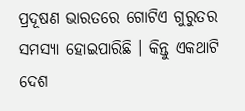ପ୍ରଦୂଷଣ ଭାରତରେ ଗୋଟିଏ ଗୁରୁତର ସମସ୍ୟା ହୋଇପାରିଛି । କିନ୍ତୁ ଏକଥାଟି ଦେଶ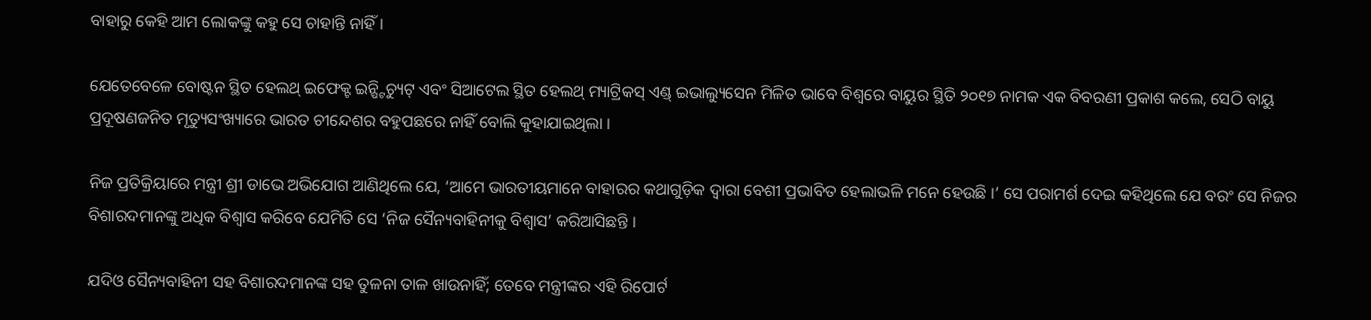ବାହାରୁ କେହି ଆମ ଲୋକଙ୍କୁ କହୁ ସେ ଚାହାନ୍ତି ନାହିଁ ।

ଯେତେବେଳେ ବୋଷ୍ଟନ ସ୍ଥିତ ହେଲଥ୍ ଇଫେକ୍ଟ ଇନ୍ଷ୍ଟିଚ୍ୟୁଟ୍ ଏବଂ ସିଆଟେଲ ସ୍ଥିତ ହେଲଥ୍ ମ୍ୟାଟ୍ରିକସ୍ ଏଣ୍ଡ୍ ଇଭାଲ୍ୟୁସେନ ମିଳିତ ଭାବେ ବିଶ୍ୱରେ ବାୟୁର ସ୍ଥିତି ୨୦୧୭ ନାମକ ଏକ ବିବରଣୀ ପ୍ରକାଶ କଲେ, ସେଠି ବାୟୁ ପ୍ରଦୂଷଣଜନିତ ମୃତ୍ୟୁସଂଖ୍ୟାରେ ଭାରତ ଚୀନ୍ଦେଶର ବହୁପଛରେ ନାହିଁ ବୋଲି କୁହାଯାଇଥିଲା ।

ନିଜ ପ୍ରତିକ୍ରିୟାରେ ମନ୍ତ୍ରୀ ଶ୍ରୀ ଡାଭେ ଅଭିଯୋଗ ଆଣିଥିଲେ ଯେ, ‘ଆମେ ଭାରତୀୟମାନେ ବାହାରର କଥାଗୁଡ଼ିକ ଦ୍ୱାରା ବେଶୀ ପ୍ରଭାବିତ ହେଲାଭଳି ମନେ ହେଉଛି ।’ ସେ ପରାମର୍ଶ ଦେଇ କହିଥିଲେ ଯେ ବରଂ ସେ ନିଜର ବିଶାରଦମାନଙ୍କୁ ଅଧିକ ବିଶ୍ୱାସ କରିବେ ଯେମିତି ସେ ‘ନିଜ ସୈନ୍ୟବାହିନୀକୁ ବିଶ୍ୱାସ’ କରିଆସିଛନ୍ତି ।

ଯଦିଓ ସୈନ୍ୟବାହିନୀ ସହ ବିଶାରଦମାନଙ୍କ ସହ ତୁଳନା ତାଳ ଖାଉନାହିଁ; ତେବେ ମନ୍ତ୍ରୀଙ୍କର ଏହି ରିପୋର୍ଟ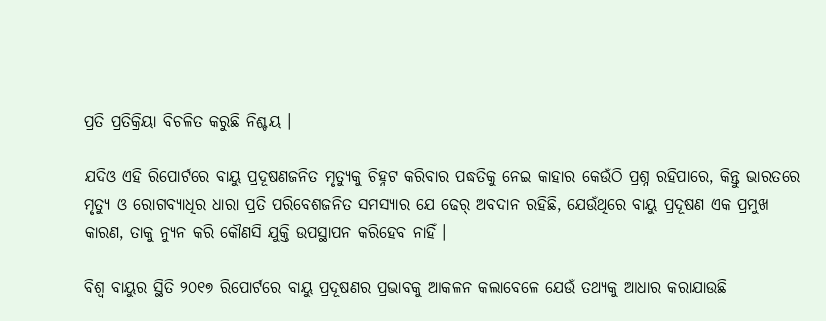ପ୍ରତି ପ୍ରତିକ୍ରିୟା ବିଚଳିତ କରୁଛି ନିଶ୍ଚୟ ।

ଯଦିଓ ଏହି ରିପୋର୍ଟରେ ବାୟୁ ପ୍ରଦୂଷଣଜନିତ ମୃତ୍ୟୁକୁ ଚିହ୍ନଟ କରିବାର ପଦ୍ଧତିକୁ ନେଇ କାହାର କେଉଁଠି ପ୍ରଶ୍ନ ରହିପାରେ, କିନ୍ତୁ ଭାରତରେ ମୃତ୍ୟୁ ଓ ରୋଗବ୍ୟାଧିର ଧାରା ପ୍ରତି ପରିବେଶଜନିତ ସମସ୍ୟାର ଯେ ଢେର୍ ଅବଦାନ ରହିଛି, ଯେଉଁଥିରେ ବାୟୁ ପ୍ରଦୂଷଣ ଏକ ପ୍ରମୁଖ କାରଣ, ତାକୁ ନ୍ୟୁନ କରି କୌଣସି ଯୁକ୍ତି ଉପସ୍ଥାପନ କରିହେବ ନାହିଁ ।

ବିଶ୍ୱ ବାୟୁର ସ୍ଥିତି ୨୦୧୭ ରିପୋର୍ଟରେ ବାୟୁ ପ୍ରଦୂଷଣର ପ୍ରଭାବକୁ ଆକଳନ କଲାବେଳେ ଯେଉଁ ତଥ୍ୟକୁ ଆଧାର କରାଯାଉଛି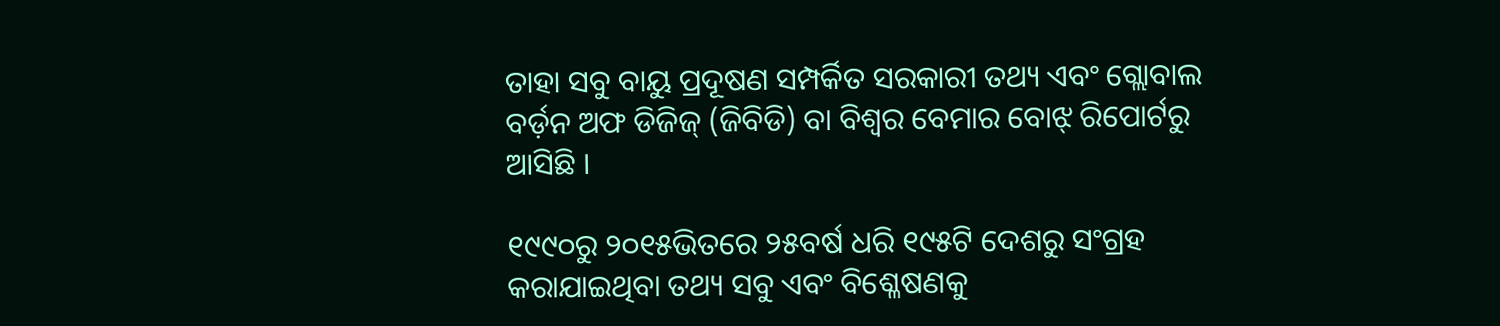ତାହା ସବୁ ବାୟୁ ପ୍ରଦୂଷଣ ସମ୍ପର୍କିତ ସରକାରୀ ତଥ୍ୟ ଏବଂ ଗ୍ଲୋବାଲ ବର୍ଡ଼ନ ଅଫ ଡିଜିଜ୍ (ଜିବିଡି) ବା ବିଶ୍ୱର ବେମାର ବୋଝ୍ ରିପୋର୍ଟରୁ ଆସିଛି ।

୧୯୯୦ରୁ ୨୦୧୫ଭିତରେ ୨୫ବର୍ଷ ଧରି ୧୯୫ଟି ଦେଶରୁ ସଂଗ୍ରହ କରାଯାଇଥିବା ତଥ୍ୟ ସବୁ ଏବଂ ବିଶ୍ଳେଷଣକୁ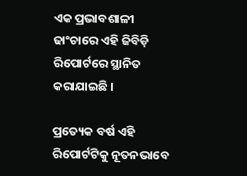ଏକ ପ୍ରଭାବଶାଳୀ ଢାଂଚାରେ ଏହି ଜିବିଡ଼ି ରିପୋର୍ଟରେ ସ୍ଥାନିତ କରାଯାଇଛି ।

ପ୍ରତ୍ୟେକ ବର୍ଷ ଏହି ରିପୋର୍ଟଟିକୁ ନୂତନଭାବେ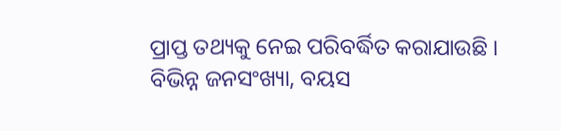ପ୍ରାପ୍ତ ତଥ୍ୟକୁ ନେଇ ପରିବର୍ଦ୍ଧିତ କରାଯାଉଛି । ବିଭିନ୍ନ ଜନସଂଖ୍ୟା, ବୟସ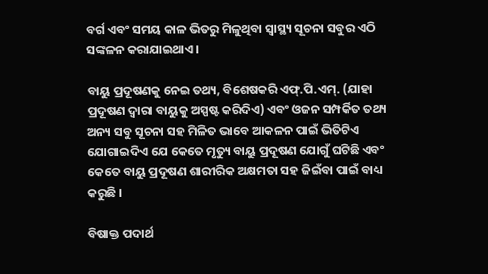ବର୍ଗ ଏବଂ ସମୟ କାଳ ଭିତରୁ ମିଳୁଥିବା ସ୍ୱାସ୍ଥ୍ୟ ସୂଚନା ସବୁର ଏଠି ସଙ୍କଳନ କରାଯାଇଥାଏ ।

ବାୟୁ ପ୍ରଦୂଷଣକୁ ନେଇ ତଥ୍ୟ, ବିଶେଷକରି ଏଫ୍.ପି.ଏମ୍. (ଯାହା ପ୍ରଦୂଷଣ ଦ୍ୱାରା ବାୟୁକୁ ଅସ୍ପଷ୍ଟ କରିଦିଏ) ଏବଂ ଓଜନ ସମ୍ପର୍କିତ ତଥ୍ୟ ଅନ୍ୟ ସବୁ ସୂଚନା ସହ ମିଳିତ ଭାବେ ଆକଳନ ପାଇଁ ଭିତିଟିଏ ଯୋଗାଇଦିଏ ଯେ କେତେ ମୃତ୍ୟୁ ବାୟୁ ପ୍ରଦୂଷଣ ଯୋଗୁଁ ଘଟିଛି ଏବଂ କେତେ ବାୟୁ ପ୍ରଦୂଷଣ ଶାରୀରିକ ଅକ୍ଷମତା ସହ ଜିଇଁବା ପାଇଁ ବାଧ୍ୟ କରୁଛି ।

ବିଷାକ୍ତ ପଦାର୍ଥ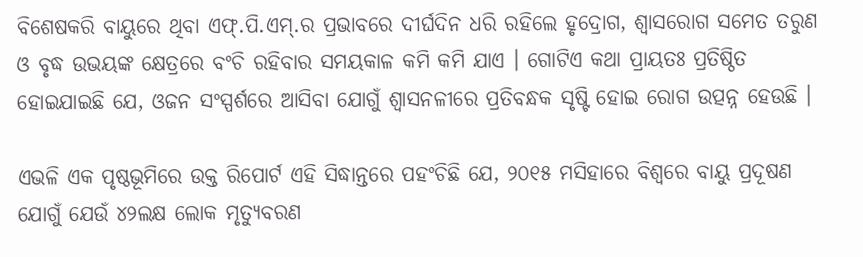ବିଶେଷକରି ବାୟୁରେ ଥିବା ଏଫ୍.ପି.ଏମ୍.ର ପ୍ରଭାବରେ ଦୀର୍ଘଦିନ ଧରି ରହିଲେ ହୃଦ୍ରୋଗ, ଶ୍ୱାସରୋଗ ସମେତ ତରୁଣ ଓ ବୃଦ୍ଧ ଉଭୟଙ୍କ କ୍ଷେତ୍ରରେ ବଂଚି ରହିବାର ସମୟକାଳ କମି କମି ଯାଏ । ଗୋଟିଏ କଥା ପ୍ରାୟତଃ ପ୍ରତିଷ୍ଠିତ ହୋଇଯାଇଛି ଯେ, ଓଜନ ସଂସ୍ପର୍ଶରେ ଆସିବା ଯୋଗୁଁ ଶ୍ୱାସନଳୀରେ ପ୍ରତିବନ୍ଧକ ସୃଷ୍ଟି ହୋଇ ରୋଗ ଉତ୍ପନ୍ନ ହେଉଛି ।

ଏଭଳି ଏକ ପୃଷ୍ଠଭୂମିରେ ଉକ୍ତ ରିପୋର୍ଟ ଏହି ସିଦ୍ଧାନ୍ତରେ ପହଂଚିଛି ଯେ, ୨୦୧୫ ମସିହାରେ ବିଶ୍ୱରେ ବାୟୁ ପ୍ରଦୂଷଣ ଯୋଗୁଁ ଯେଉଁ ୪୨ଲକ୍ଷ ଲୋକ ମୃତ୍ୟୁବରଣ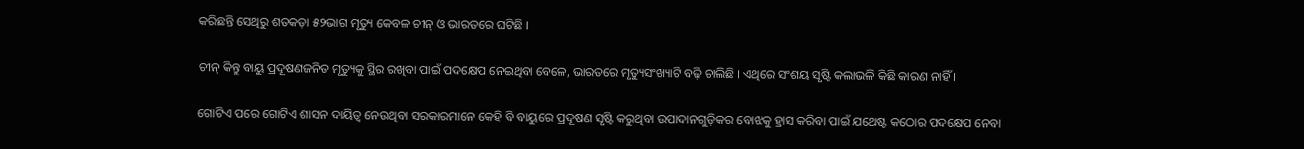କରିଛନ୍ତି ସେଥିରୁ ଶତକଡ଼ା ୫୨ଭାଗ ମୃତ୍ୟୁ କେବଳ ଚୀନ୍ ଓ ଭାରତରେ ଘଟିଛି ।

ଚୀନ୍ କିନ୍ତୁ ବାୟୁ ପ୍ରଦୂଷଣଜନିତ ମୃତ୍ୟୁକୁ ସ୍ଥିର ରଖିବା ପାଇଁ ପଦକ୍ଷେପ ନେଇଥିବା ବେଳେ, ଭାରତରେ ମୃତ୍ୟୁସଂଖ୍ୟାଟି ବଢ଼ି ଚାଲିଛି । ଏଥିରେ ସଂଶୟ ସୃଷ୍ଟି କଲାଭଳି କିଛି କାରଣ ନାହିଁ ।

ଗୋଟିଏ ପରେ ଗୋଟିଏ ଶାସନ ଦାୟିତ୍ୱ ନେଉଥିବା ସରକାରମାନେ କେହି ବି ବାୟୁରେ ପ୍ରଦୂଷଣ ସୃଷ୍ଟି କରୁଥିବା ଉପାଦାନଗୁଡ଼ିକର ବୋଝକୁ ହ୍ରାସ କରିବା ପାଇଁ ଯଥେଷ୍ଟ କଠୋର ପଦକ୍ଷେପ ନେବା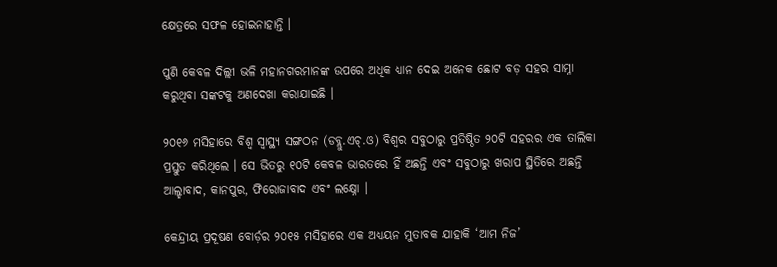କ୍ଷେତ୍ରରେ ସଫଳ ହୋଇନାହାନ୍ତି ।

ପୁଣି କେବଳ ଦିଲ୍ଲୀ ଭଳି ମହାନଗରମାନଙ୍କ ଉପରେ ଅଧିକ ଧ୍ୟାନ ଦେଇ ଅନେକ ଛୋଟ ବଡ଼ ସହର ସାମ୍ନା କରୁଥିବା ସଙ୍କଟକୁ ଅଣଦେଖା କରାଯାଇଛି ।

୨୦୧୬ ମସିହାରେ ବିଶ୍ୱ ସ୍ୱାସ୍ଥ୍ୟ ସଙ୍ଗଠନ (ଡବ୍ଲୁ.ଏଚ୍.ଓ) ବିଶ୍ୱର ସବୁଠାରୁ ପ୍ରତିଷ୍ଠିତ ୨୦ଟି ସହରର ଏକ ତାଲିକା ପ୍ରସ୍ତୁତ କରିଥିଲେ । ସେ ଭିତରୁ ୧୦ଟି କେବଳ ଭାରତରେ ହିଁ ଅଛନ୍ତି ଏବଂ ସବୁଠାରୁ ଖରାପ ସ୍ଥିତିରେ ଅଛନ୍ତି ଆଲ୍ହାବାଦ, କାନପୁର, ଫିରୋଜାବାଦ ଏବଂ ଲକ୍ଷ୍ନୋ ।

କେନ୍ଦ୍ରୀୟ ପ୍ରଦୂଷଣ ବୋର୍ଡ଼ର ୨୦୧୫ ମସିହାରେ ଏକ ଅଧ୍ୟୟନ ମୁତାବକ ଯାହାକି ‘ଆମ ନିଜ’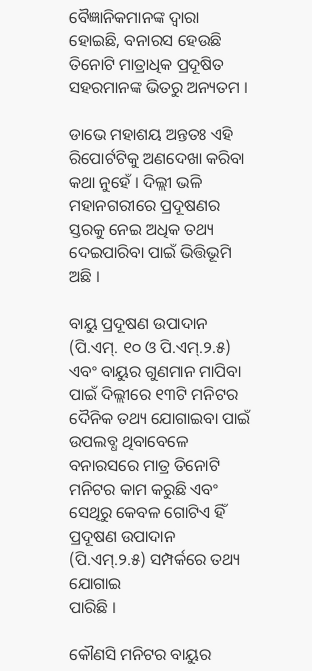ବୈଜ୍ଞାନିକମାନଙ୍କ ଦ୍ୱାରା ହୋଇଛି, ବନାରସ ହେଉଛି ତିନୋଟି ମାତ୍ରାଧିକ ପ୍ରଦୂଷିତ ସହରମାନଙ୍କ ଭିତରୁ ଅନ୍ୟତମ ।

ଡାଭେ ମହାଶୟ ଅନ୍ତତଃ ଏହି ରିପୋର୍ଟଟିକୁ ଅଣଦେଖା କରିବା କଥା ନୁହେଁ । ଦିଲ୍ଲୀ ଭଳି ମହାନଗରୀରେ ପ୍ରଦୂଷଣର ସ୍ତରକୁ ନେଇ ଅଧିକ ତଥ୍ୟ ଦେଇପାରିବା ପାଇଁ ଭିତ୍ତିଭୂମି ଅଛି ।

ବାୟୁ ପ୍ରଦୂଷଣ ଉପାଦାନ (ପି.ଏମ୍. ୧୦ ଓ ପି.ଏମ୍.୨.୫) ଏବଂ ବାୟୁର ଗୁଣମାନ ମାପିବା ପାଇଁ ଦିଲ୍ଲୀରେ ୧୩ଟି ମନିଟର ଦୈନିକ ତଥ୍ୟ ଯୋଗାଇବା ପାଇଁ ଉପଲବ୍ଧ ଥିବାବେଳେ ବନାରସରେ ମାତ୍ର ତିନୋଟି ମନିଟର କାମ କରୁଛି ଏବଂ ସେଥିରୁ କେବଳ ଗୋଟିଏ ହିଁ ପ୍ରଦୂଷଣ ଉପାଦାନ (ପି.ଏମ୍.୨.୫) ସମ୍ପର୍କରେ ତଥ୍ୟ ଯୋଗାଇ
ପାରିଛି ।

କୌଣସି ମନିଟର ବାୟୁର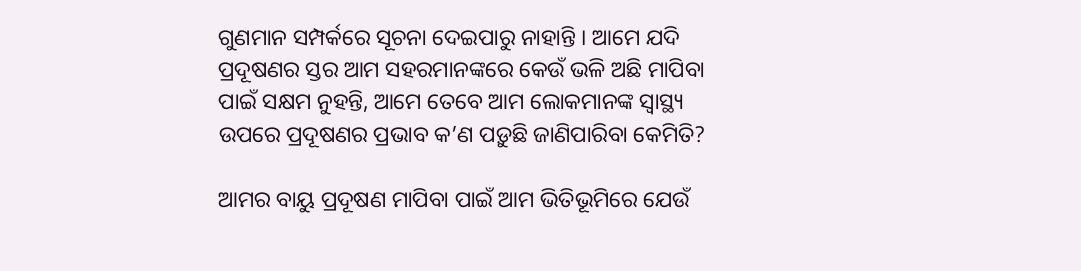ଗୁଣମାନ ସମ୍ପର୍କରେ ସୂଚନା ଦେଇପାରୁ ନାହାନ୍ତି । ଆମେ ଯଦି ପ୍ରଦୂଷଣର ସ୍ତର ଆମ ସହରମାନଙ୍କରେ କେଉଁ ଭଳି ଅଛି ମାପିବା ପାଇଁ ସକ୍ଷମ ନୁହନ୍ତି, ଆମେ ତେବେ ଆମ ଲୋକମାନଙ୍କ ସ୍ୱାସ୍ଥ୍ୟ ଉପରେ ପ୍ରଦୂଷଣର ପ୍ରଭାବ କ’ଣ ପଡ଼ୁଛି ଜାଣିପାରିବା କେମିତି?

ଆମର ବାୟୁ ପ୍ରଦୂଷଣ ମାପିବା ପାଇଁ ଆମ ଭିତିଭୂମିରେ ଯେଉଁ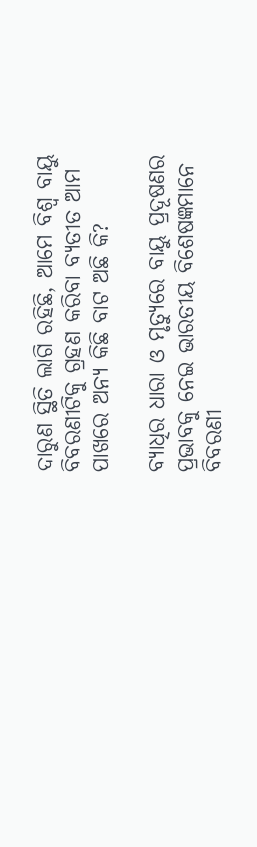ଦାରୁଣ ସ୍ଥିତି ଲାଗି ରହିଛି, ଆମେ ବିଶ୍ୱ ବାୟୁ ବିବରଣୀଟିକୁ ଗ୍ରହଣ କରିବା ବ୍ୟତୀତ ଆମ ପାଖରେ ଅନ୍ୟ କିଛି ବାଟ ଅଛି କି?

ବ୍ୟାଧିର ଧାରା ଓ ମୃତ୍ୟୁରେ ବାୟୁ ପ୍ରଦୂଷଣର ପ୍ରଭାବକୁ ନେଇ ଭାରତୀୟ ବିଶେଷଜ୍ଞମାନେ ବିବରଣୀ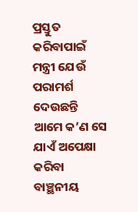ପ୍ରସ୍ତୁତ କରିବାପାଇଁ ମନ୍ତ୍ରୀ ଯେଉଁ ପରାମର୍ଶ ଦେଉଛନ୍ତି ଆମେ କ’ଣ ସେ ଯାଏଁ ଅପେକ୍ଷା କରିବା ବାଞ୍ଛନୀୟ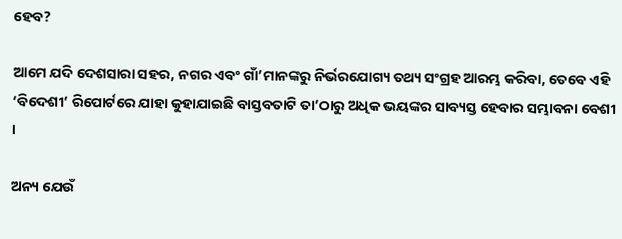ହେବ?

ଆମେ ଯଦି ଦେଶସାରା ସହର, ନଗର ଏବଂ ଗାଁ’ମାନଙ୍କରୁ ନିର୍ଭରଯୋଗ୍ୟ ତଥ୍ୟ ସଂଗ୍ରହ ଆରମ୍ଭ କରିବା, ତେବେ ଏହି ‘ବିଦେଶୀ’ ରିପୋର୍ଟରେ ଯାହା କୁହାଯାଇଛି ବାସ୍ତବତାଟି ତା’ଠାରୁ ଅଧିକ ଭୟଙ୍କର ସାବ୍ୟସ୍ତ ହେବାର ସମ୍ଭାବନା ବେଶୀ ।

ଅନ୍ୟ ଯେଉଁ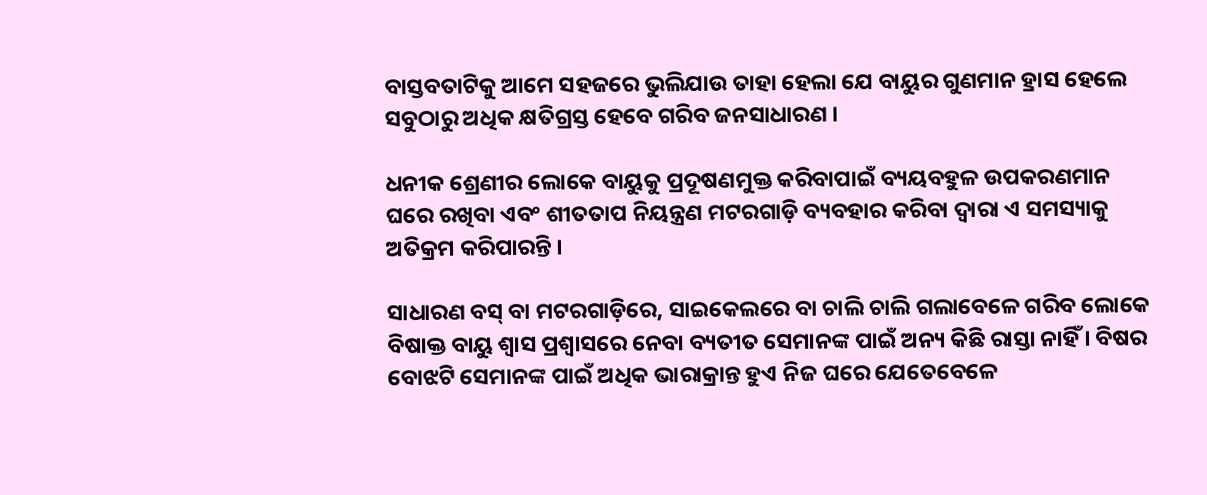ବାସ୍ତବତାଟିକୁ ଆମେ ସହଜରେ ଭୁଲିଯାଉ ତାହା ହେଲା ଯେ ବାୟୁର ଗୁଣମାନ ହ୍ରାସ ହେଲେ ସବୁଠାରୁ ଅଧିକ କ୍ଷତିଗ୍ରସ୍ତ ହେବେ ଗରିବ ଜନସାଧାରଣ ।

ଧନୀକ ଶ୍ରେଣୀର ଲୋକେ ବାୟୁକୁ ପ୍ରଦୂଷଣମୁକ୍ତ କରିବାପାଇଁ ବ୍ୟୟବହୁଳ ଉପକରଣମାନ ଘରେ ରଖିବା ଏବଂ ଶୀତତାପ ନିୟନ୍ତ୍ରଣ ମଟରଗାଡ଼ି ବ୍ୟବହାର କରିବା ଦ୍ୱାରା ଏ ସମସ୍ୟାକୁ ଅତିକ୍ରମ କରିପାରନ୍ତି ।

ସାଧାରଣ ବସ୍ ବା ମଟରଗାଡ଼ିରେ, ସାଇକେଲରେ ବା ଚାଲି ଚାଲି ଗଲାବେଳେ ଗରିବ ଲୋକେ ବିଷାକ୍ତ ବାୟୁ ଶ୍ୱାସ ପ୍ରଶ୍ୱାସରେ ନେବା ବ୍ୟତୀତ ସେମାନଙ୍କ ପାଇଁ ଅନ୍ୟ କିଛି ରାସ୍ତା ନାହିଁ । ବିଷର ବୋଝଟି ସେମାନଙ୍କ ପାଇଁ ଅଧିକ ଭାରାକ୍ରାନ୍ତ ହୁଏ ନିଜ ଘରେ ଯେତେବେଳେ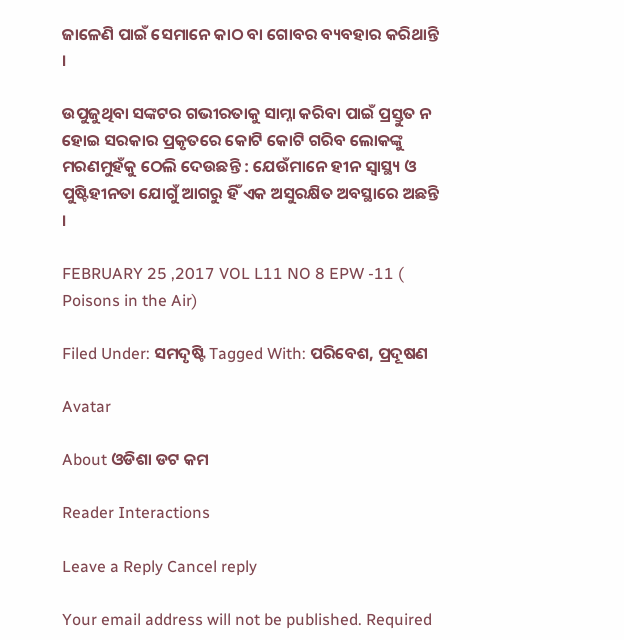ଜାଳେଣି ପାଇଁ ସେମାନେ କାଠ ବା ଗୋବର ବ୍ୟବହାର କରିଥାନ୍ତି ।

ଉପୁଜୁଥିବା ସଙ୍କଟର ଗଭୀରତାକୁ ସାମ୍ନା କରିବା ପାଇଁ ପ୍ରସ୍ତୁତ ନ ହୋଇ ସରକାର ପ୍ରକୃତରେ କୋଟି କୋଟି ଗରିବ ଲୋକଙ୍କୁ ମରଣମୁହଁକୁ ଠେଲି ଦେଉଛନ୍ତି : ଯେଉଁମାନେ ହୀନ ସ୍ୱାସ୍ଥ୍ୟ ଓ ପୁଷ୍ଟିହୀନତା ଯୋଗୁଁ ଆଗରୁ ହିଁ ଏକ ଅସୁରକ୍ଷିତ ଅବସ୍ଥାରେ ଅଛନ୍ତି ।

FEBRUARY 25 ,2017 VOL L11 NO 8 EPW -11 ( Poisons in the Air)

Filed Under: ସମଦୃଷ୍ଟି Tagged With: ପରିବେଶ, ପ୍ରଦୂଷଣ

Avatar

About ଓଡିଶା ଡଟ କମ

Reader Interactions

Leave a Reply Cancel reply

Your email address will not be published. Required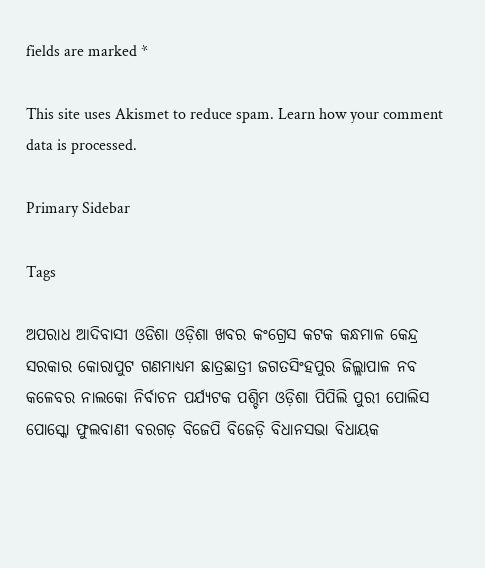fields are marked *

This site uses Akismet to reduce spam. Learn how your comment data is processed.

Primary Sidebar

Tags

ଅପରାଧ ଆଦିବାସୀ ଓଡିଶା ଓଡ଼ିଶା ଖବର କଂଗ୍ରେସ କଟକ କନ୍ଧମାଳ କେନ୍ଦ୍ର ସରକାର କୋରାପୁଟ ଗଣମାଧ୍ୟମ ଛାତ୍ରଛାତ୍ରୀ ଜଗତସିଂହପୁର ଜିଲ୍ଲାପାଳ ନବ କଳେବର ନାଲକୋ ନିର୍ବାଚନ ପର୍ଯ୍ୟଟକ ପଶ୍ଚିମ ଓଡ଼ିଶା ପିପିଲି ପୁରୀ ପୋଲିସ ପୋସ୍କୋ ଫୁଲବାଣୀ ବରଗଡ଼ ବିଜେପି ବିଜେଡ଼ି ବିଧାନସଭା ବିଧାୟକ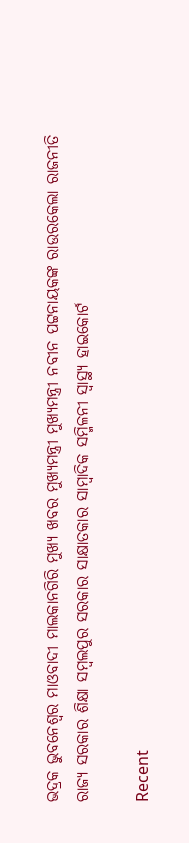ଭଦ୍ରକ ଭୁବନେଶ୍ୱର ମାଓବାଦୀ ମାଲକାନଗିରି ମୁଖ୍ୟ ଖବର ମୁଖ୍ୟମନ୍ତ୍ରୀ ମୁଖ୍ୟମନ୍ତ୍ରୀ ନବୀନ ପଟ୍ଟନାୟକଙ୍କ ରାଉରକେଲା ରାଜନୀତି ରାଜ୍ୟ ସରକାର ଶିକ୍ଷା ସମ୍ବଲପୁର ସରକାର ସାକ୍ଷାତକାର ସାମ୍ବାଦିକ ସମ୍ମିଳନୀ ସ୍ୱାସ୍ଥ୍ୟ ହାଇକୋର୍ଟ

Recent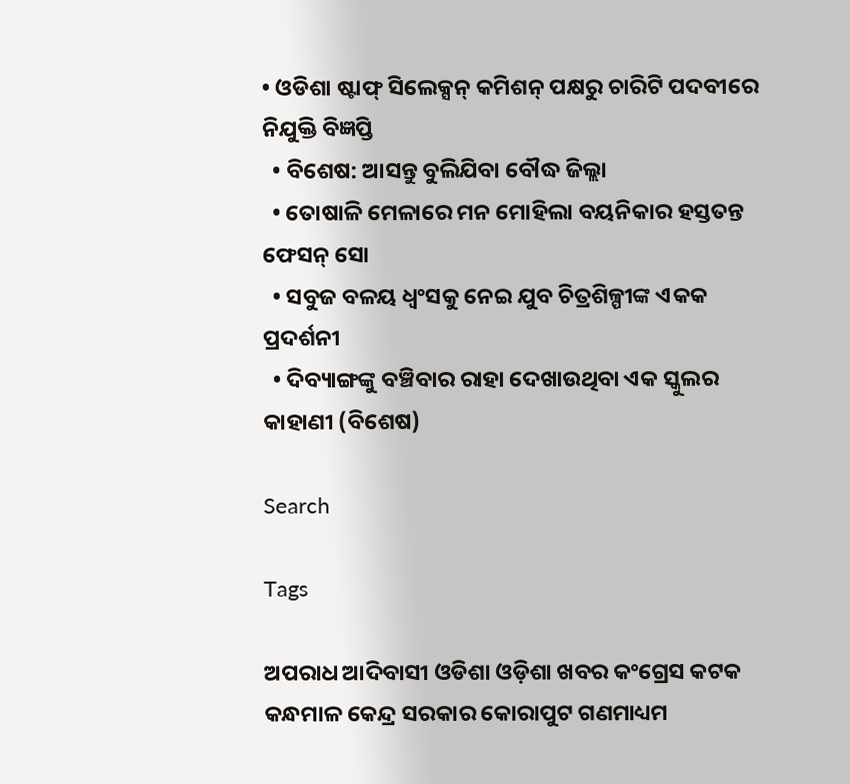• ଓଡିଶା ଷ୍ଟାଫ୍ ସିଲେକ୍ସନ୍ କମିଶନ୍ ପକ୍ଷରୁ ଚାରିଟି ପଦବୀରେ ନିଯୁକ୍ତି ବିଜ୍ଞପ୍ତି
  • ବିଶେଷ: ଆସନ୍ତୁ ବୁଲିଯିବା ବୌଦ୍ଧ ଜିଲ୍ଲା
  • ତୋଷାଳି ମେଳାରେ ମନ ମୋହିଲା ବୟନିକାର ହସ୍ତତନ୍ତ ଫେସନ୍ ସୋ
  • ସବୁଜ ବଳୟ ଧ୍ୱଂସକୁ ନେଇ ଯୁବ ଚିତ୍ରଶିଳ୍ପୀଙ୍କ ଏକକ ପ୍ରଦର୍ଶନୀ
  • ଦିବ୍ୟାଙ୍ଗଙ୍କୁ ବଞ୍ଚିବାର ରାହା ଦେଖାଉଥିବା ଏକ ସ୍କୁଲର କାହାଣୀ (ବିଶେଷ)

Search

Tags

ଅପରାଧ ଆଦିବାସୀ ଓଡିଶା ଓଡ଼ିଶା ଖବର କଂଗ୍ରେସ କଟକ କନ୍ଧମାଳ କେନ୍ଦ୍ର ସରକାର କୋରାପୁଟ ଗଣମାଧ୍ୟମ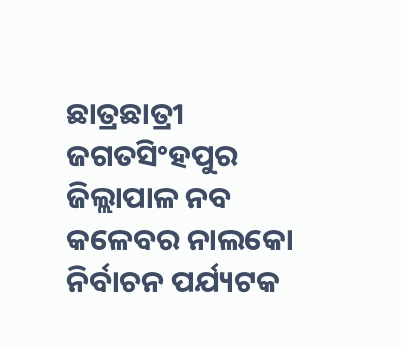ଛାତ୍ରଛାତ୍ରୀ ଜଗତସିଂହପୁର ଜିଲ୍ଲାପାଳ ନବ କଳେବର ନାଲକୋ ନିର୍ବାଚନ ପର୍ଯ୍ୟଟକ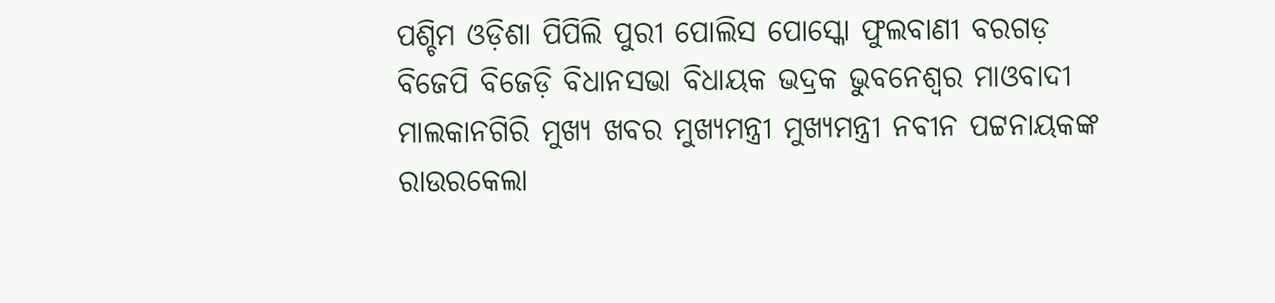ପଶ୍ଚିମ ଓଡ଼ିଶା ପିପିଲି ପୁରୀ ପୋଲିସ ପୋସ୍କୋ ଫୁଲବାଣୀ ବରଗଡ଼ ବିଜେପି ବିଜେଡ଼ି ବିଧାନସଭା ବିଧାୟକ ଭଦ୍ରକ ଭୁବନେଶ୍ୱର ମାଓବାଦୀ ମାଲକାନଗିରି ମୁଖ୍ୟ ଖବର ମୁଖ୍ୟମନ୍ତ୍ରୀ ମୁଖ୍ୟମନ୍ତ୍ରୀ ନବୀନ ପଟ୍ଟନାୟକଙ୍କ ରାଉରକେଲା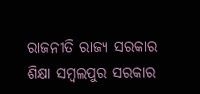ରାଜନୀତି ରାଜ୍ୟ ସରକାର ଶିକ୍ଷା ସମ୍ବଲପୁର ସରକାର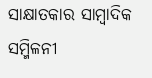ସାକ୍ଷାତକାର ସାମ୍ବାଦିକ ସମ୍ମିଳନୀ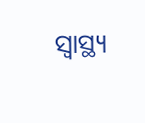ସ୍ୱାସ୍ଥ୍ୟ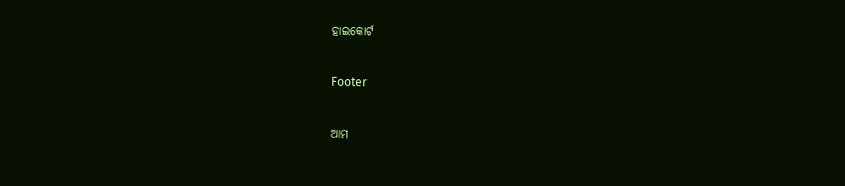ହାଇକୋର୍ଟ

Footer

ଆମ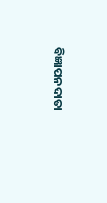ବିଜ୍ଞାପନଦାତା